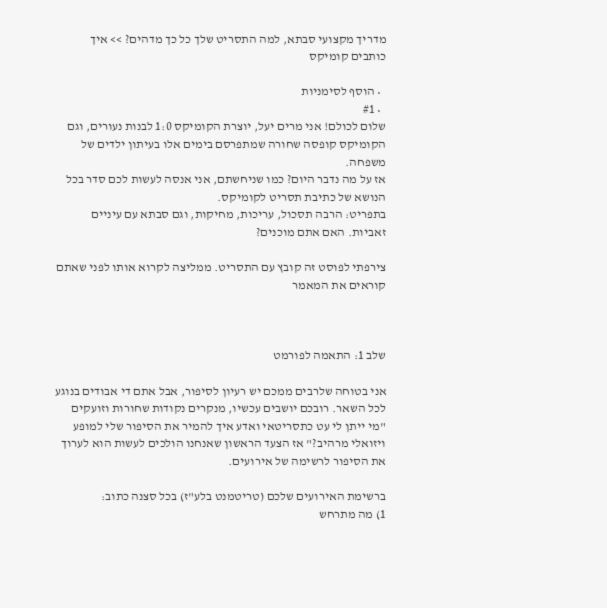מדריך מקצועי סבתא, למה התסריט שלך כל כך מדהים? >> איך כותבים קומיקס

  • הוסף לסימניות
  • #1
שלום לכולם! אני מרים יעל, יוצרת הקומיקס 1:0 לבנות נעורים, וגם הקומיקס קופסה שחורה שמתפרסם בימים אלו בעיתון ילדים של משפחה.
אז על מה נדבר היום? כמו שניחשתם, אני אנסה לעשות לכם סדר בכל הנושא של כתיבת תסריט לקומיקס.
בתפריט: הרבה תסכול, עריכות, מחיקות, וגם סבתא עם עיניים זאביות. האם אתם מוכנים?

צירפתי לפוסט זה קובץ עם התסריט. ממליצה לקרוא אותו לפני שאתם קוראים את המאמר



שלב 1: התאמה לפורמט

אני בטוחה שלרבים ממכם יש רעיון לסיפור, אבל אתם די אבודים בנוגע לכל השאר. רובכם יושבים עכשיו, מנקרים נקודות שחורות וזועקים "מי ייתן לי עט כתסריטאי ואדע איך להמיר את הסיפור שלי למופע ויזואלי מרהיב?" אז הצעד הראשון שאנחנו הולכים לעשות הוא לערוך את הסיפור לרשימה של אירועים.

ברשימת האירועים שלכם (טריטמנט בלע"ז) בכל סצנה כתוב:
1) מה מתרחש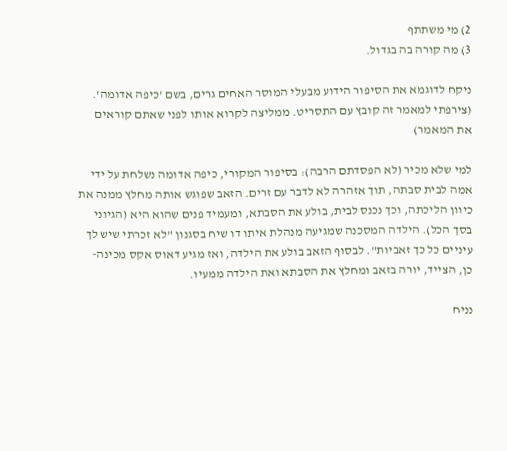2) מי משתתף
3) מה קורה בה בגדול.

ניקח לדוגמא את הסיפור הידוע מבעלי המוסר האחים גרים, בשם 'כיפה אדומה'. (צירפתי למאמר זה קובץ עם התסריט. ממליצה לקרוא אותו לפני שאתם קוראים את המאמר)

למי שלא מכיר (לא הפסדתם הרבה): בסיפור המקורי, כיפה אדומה נשלחת על ידי אמה לבית סבתה, תוך אזהרה לא לדבר עם זרים. הזאב שפוגש אותה מחלץ ממנה את כיוון הליכתה, וכך נכנס לבית, בולע את הסבתא, ומעמיד פנים שהוא היא (הגיוני בסך הכל). הילדה המסכנה שמגיעה מנהלת איתו דו שיח בסגנון "לא זכרתי שיש לך עיניים כל כך זאביות". לבסוף הזאב בולע את הילדה, ואז מגיע דאוס אקס מכינה- כן, הצייד, יורה בזאב ומחלץ את הסבתא ואת הילדה ממעיו.

נניח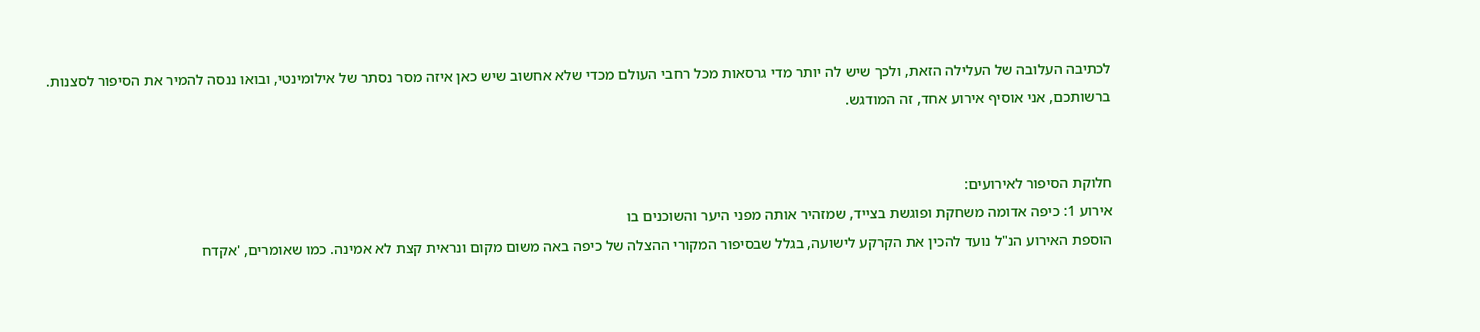לכתיבה העלובה של העלילה הזאת, ולכך שיש לה יותר מדי גרסאות מכל רחבי העולם מכדי שלא אחשוב שיש כאן איזה מסר נסתר של אילומינטי, ובואו ננסה להמיר את הסיפור לסצנות.
ברשותכם, אני אוסיף אירוע אחד, זה המודגש.


חלוקת הסיפור לאירועים:
אירוע 1: כיפה אדומה משחקת ופוגשת בצייד, שמזהיר אותה מפני היער והשוכנים בו
הוספת האירוע הנ"ל נועד להכין את הקרקע לישועה, בגלל שבסיפור המקורי ההצלה של כיפה באה משום מקום ונראית קצת לא אמינה. כמו שאומרים, 'אקדח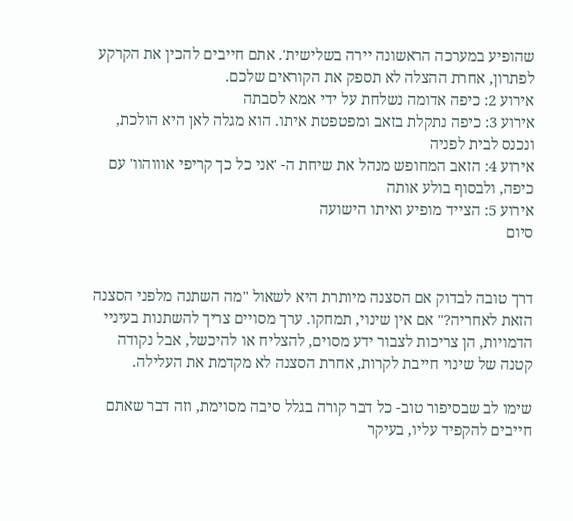שהופיע במערכה הראשונה יירה בשלישית'. אתם חייבים להכין את הקרקע לפתרון, אחרת ההצלה לא תספק את הקוראים שלכם.
אירוע 2: כיפה אדומה נשלחת על ידי אמא לסבתה
אירוע 3: כיפה נתקלת בזאב ומפטפטת איתו. הוא מגלה לאן היא הולכת, ונכנס לבית לפניה
אירוע 4: הזאב המחופש מנהל את שיחת ה- 'אני כל כך קריפי אוווהוו' עם כיפה, ולבסוף בולע אותה
אירוע 5: הצייד מופיע ואיתו הישועה
סיום


דרך טובה לבדוק אם הסצנה מיותרת היא לשאול "מה השתנה מלפני הסצנה הזאת לאחריה?" אם אין שינוי, תמחקו. ערך מסויים צריך להשתנות בעיניי הדמויות, הן צריכות לצבור ידע מסוים, להצליח או להיכשל, אבל נקודה קטנה של שינוי חייבת לקרות, אחרת הסצנה לא מקדמת את העלילה.

שימו לב שבסיפור טוב- כל דבר קורה בגלל סיבה מסוימת, וזה דבר שאתם חייבים להקפיד עליו, בעיקר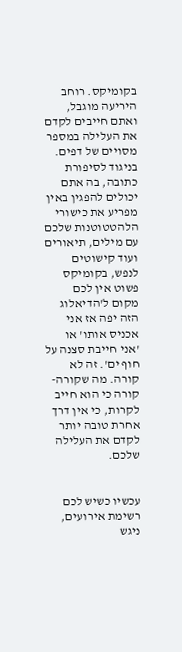בקומיקס. רוחב היריעה מוגבל, ואתם חייבים לקדם את העלילה במספר מסויים של דפים. בניגוד לסיפורת כתובה, בה אתם יכולים להפגין באין מפריע את כישורי הלהטטוטנות שלכם עם מילים, תיאורים ועוד קישוטים לנפש, בקומיקס פשוט אין לכם מקום ל'הדיאלוג הזה יפה אז אני אכניס אותו' או 'אני חייבת סצנה על חוף ים'. זה לא קורה. מה שקורה- קורה כי הוא חייב לקרות, כי אין דרך אחרת טובה יותר לקדם את העלילה שלכם.


עכשיו כשיש לכם רשימת אירועים, ניגש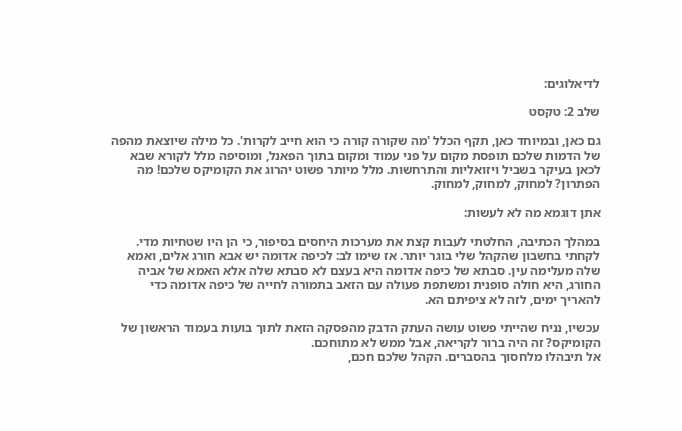לדיאלוגים:

שלב 2: טקסט

גם כאן, ובמיוחד כאן, תקף הכלל 'מה שקורה קורה כי הוא חייב לקרות'. כל מילה שיוצאת מהפה של הדמות שלכם תופסת מקום על פני עמוד ומקום בתוך הפאנל, ומוסיפה מלל לקורא שבא לכאן בעיקר בשביל ויזואליות והתרחשות. מלל מיותר פשוט יהרוג את הקומיקס שלכם! מה הפתרון? למחוק, למחוק, למחוק.

אתן דוגמא מה לא לעשות:

במהלך הכתיבה, החלטתי לעבות קצת את מערכות היחסים בסיפור, כי הן היו שטחיות מדי. לקחתי בחשבון שהקהל שלי בוגר יותר. אז שימו לב: לכיפה אדומה יש אבא חורג אלים, ואמא שלה מעלימה עין. סבתא של כיפה אדומה היא בעצם לא סבתא שלה אלא האמא של אביה החורג, היא חולה סופנית ומשתפת פעולה עם הזאב בתמורה לחייה של כיפה אדומה כדי להאריך ימים, לזה לא ציפיתם הא.

עכשיו, נניח שהייתי פשוט עושה העתק הדבק מהפסקה הזאת לתוך בועות בעמוד הראשון של הקומיקס? זה היה ברור לקריאה, אבל ממש לא מתוחכם.
אל תיבהלו מלחסוך בהסברים. הקהל שלכם חכם,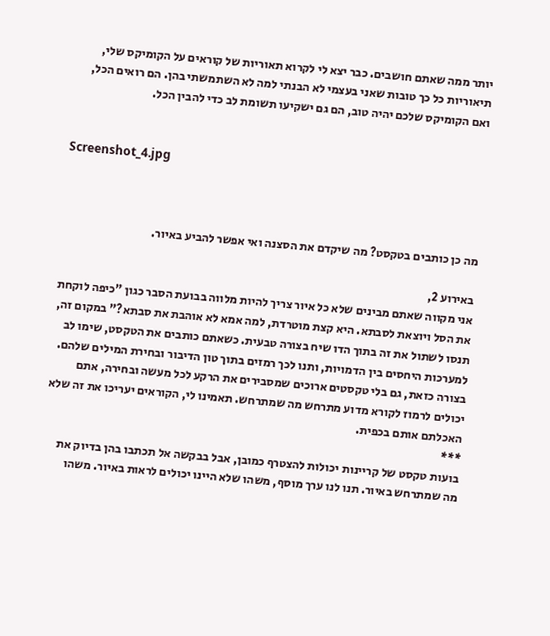יותר ממה שאתם חושבים. כבר יצא לי לקרוא תאוריות של קוראים על הקומיקס שלי, תיאוריות כל כך טובות שאני בעצמי לא הבנתי למה לא השתמשתי בהן. הם רואים הכל, ואם הקומיקס שלכם יהיה טוב, הם גם ישקיעו תשומת לב כדי להבין הכל.


Screenshot_4.jpg



מה כן כותבים בטקסט? מה שיקדם את הסצנה ואי אפשר להביע באיור.

באירוע 2,
אני מקווה שאתם מבינים שלא כל איור צריך להיות מלווה בבועת הסבר כגון "כיפה לוקחת את הסל ויוצאת לסבתא. היא קצת מוטרדת, למה אמא לא אוהבת את סבתא?" במקום זה, תנסו לשתול את זה בתוך הדו שיח בצורה טבעית. כשאתם כותבים את הטקסט, שימו לב למערכות היחסים בין הדמויות, ותנו לכך רמזים בתוך טון הדיבור ובחירת המילים שלהם. בצורה כזאת, גם בלי טקסטים ארוכים שמסבירים את הרקע לכל מעשה ובחירה, אתם יכולים לרמוז לקורא מדוע מתרחש מה שמתרחש. תאמינו לי, הקוראים יעריכו את זה שלא האכלתם אותם בכפית.
***
בועות טקסט של קריינות יכולות להצטרף כמובן, אבל בבקשה אל תכתבו בהן בדיוק את מה שמתרחש באיור. תנו לנו ערך מוסף, משהו שלא היינו יכולים לראות באיור. משהו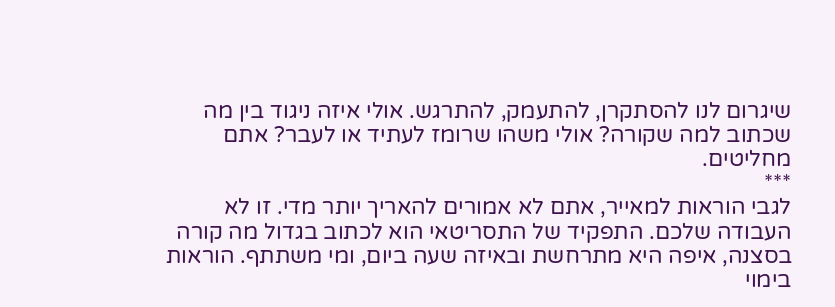שיגרום לנו להסתקרן, להתעמק, להתרגש. אולי איזה ניגוד בין מה שכתוב למה שקורה? אולי משהו שרומז לעתיד או לעבר? אתם מחליטים.
***
לגבי הוראות למאייר, אתם לא אמורים להאריך יותר מדי. זו לא העבודה שלכם. התפקיד של התסריטאי הוא לכתוב בגדול מה קורה בסצנה, איפה היא מתרחשת ובאיזה שעה ביום, ומי משתתף. הוראות בימוי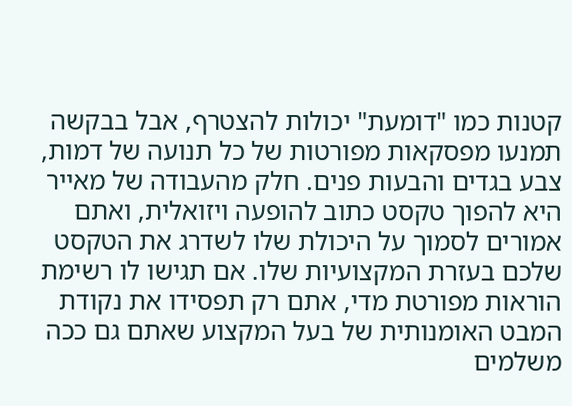קטנות כמו "דומעת" יכולות להצטרף, אבל בבקשה תמנעו מפסקאות מפורטות של כל תנועה של דמות, צבע בגדים והבעות פנים. חלק מהעבודה של מאייר היא להפוך טקסט כתוב להופעה ויזואלית, ואתם אמורים לסמוך על היכולת שלו לשדרג את הטקסט שלכם בעזרת המקצועיות שלו. אם תגישו לו רשימת הוראות מפורטת מדי, אתם רק תפסידו את נקודת המבט האומנותית של בעל המקצוע שאתם גם ככה משלמים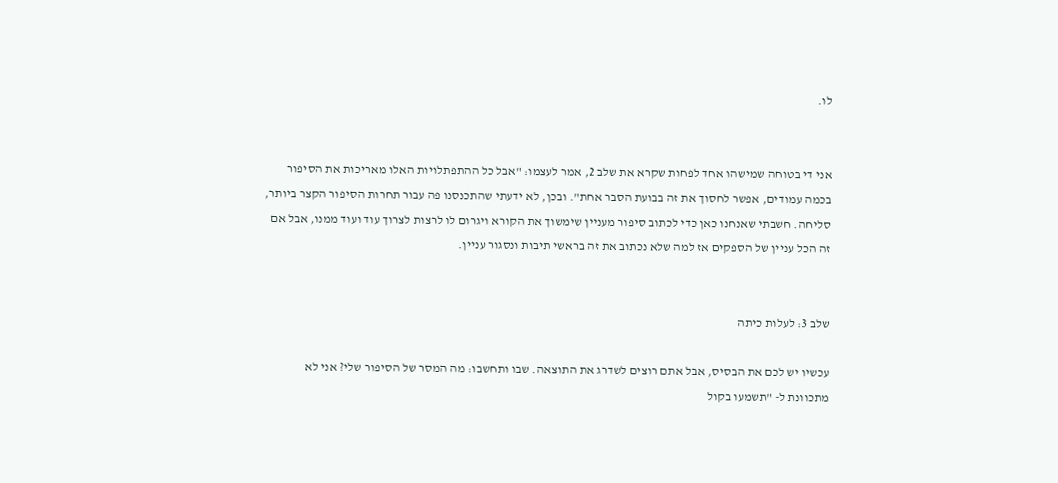לו.


אני די בטוחה שמישהו אחד לפחות שקרא את שלב 2, אמר לעצמו: "אבל כל ההתפתלויות האלו מאריכות את הסיפור בכמה עמודים, אפשר לחסוך את זה בבועת הסבר אחת". ובכן, לא ידעתי שהתכנסנו פה עבור תחרות הסיפור הקצר ביותר, סליחה. חשבתי שאנחנו כאן כדי לכתוב סיפור מעניין שימשוך את הקורא ויגרום לו לרצות לצרוך עוד ועוד ממנו, אבל אם זה הכל עניין של הספקים אז למה שלא נכתוב את זה בראשי תיבות ונסגור עניין.


שלב 3: לעלות כיתה

עכשיו יש לכם את הבסיס, אבל אתם רוצים לשדרג את התוצאה. שבו ותחשבו: מה המסר של הסיפור שלי? אני לא מתכוונת ל- "תשמעו בקול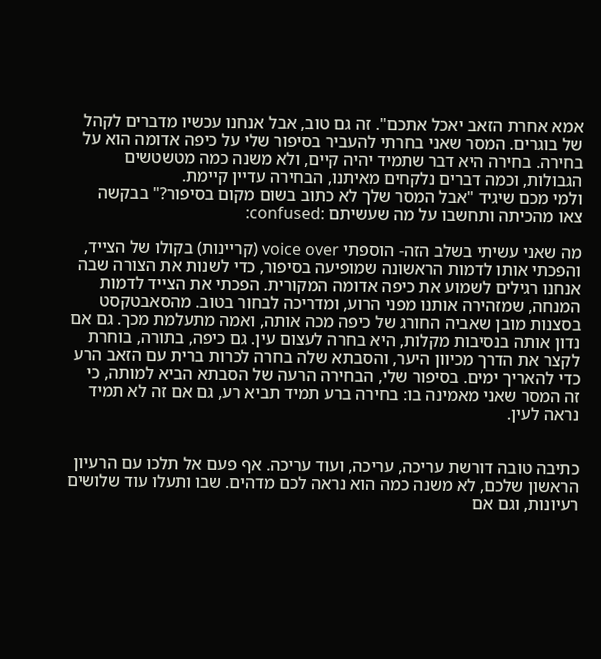אמא אחרת הזאב יאכל אתכם". זה גם טוב, אבל אנחנו עכשיו מדברים לקהל של בוגרים. המסר שאני בחרתי להעביר בסיפור שלי על כיפה אדומה הוא על בחירה. בחירה היא דבר שתמיד יהיה קיים, ולא משנה כמה מטשטשים הגבולות, וכמה דברים נלקחים מאיתנו, הבחירה עדיין קיימת.
ולמי מכם שיגיד "אבל המסר שלך לא כתוב בשום מקום בסיפור?" בבקשה צאו מהכיתה ותחשבו על מה שעשיתם :confused:

מה שאני עשיתי בשלב הזה- הוספתי voice over (קריינות) בקולו של הצייד, והפכתי אותו לדמות הראשונה שמופיעה בסיפור, כדי לשנות את הצורה שבה אנחנו רגילים לשמוע את כיפה אדומה המקורית. הפכתי את הצייד לדמות המנחה, שמזהירה אותנו מפני הרוע, ומדריכה לבחור בטוב. מהסאבטקסט בסצנות מובן שאביה החורג של כיפה מכה אותה, ואמה מתעלמת מכך. גם אם נדון אותה בנסיבות מקלות, היא בחרה לעצום עין. גם כיפה, בתורה, בוחרת לקצר את הדרך מכיוון היער, והסבתא שלה בחרה לכרות ברית עם הזאב הרע כדי להאריך ימים. בסיפור שלי, הבחירה הרעה של הסבתא הביא למותה, כי זה המסר שאני מאמינה בו: בחירה ברע תמיד תביא רע, גם אם זה לא תמיד נראה לעין.


כתיבה טובה דורשת עריכה, עריכה, ועוד עריכה. אף פעם אל תלכו עם הרעיון הראשון שלכם, לא משנה כמה הוא נראה לכם מדהים. שבו ותעלו עוד שלושים רעיונות, וגם אם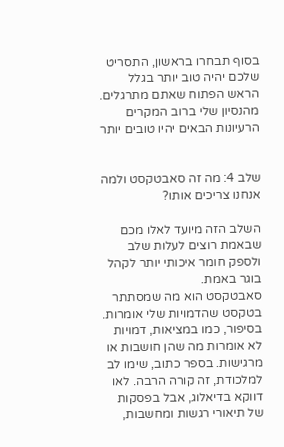בסוף תבחרו בראשון, התסריט שלכם יהיה טוב יותר בגלל הראש הפתוח שאתם מתרגלים. מהנסיון שלי ברוב המקרים הרעיונות הבאים יהיו טובים יותר


שלב 4: מה זה סאבטקסט ולמה אנחנו צריכים אותו?

השלב הזה מיועד לאלו מכם שבאמת רוצים לעלות שלב ולספק חומר איכותי יותר לקהל בוגר באמת.
סאבטקסט הוא מה שמסתתר בטקסט שהדמויות שלי אומרות. בסיפור, כמו במציאות, דמויות לא אומרות מה שהן חושבות או מרגישות. בספר כתוב, שימו לב למלכודת, זה קורה הרבה. לאו דווקא בדיאלוג, אבל בפסקות של תיאורי רגשות ומחשבות,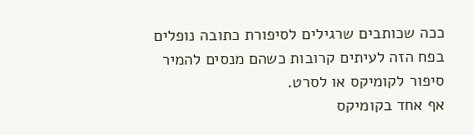ככה שכותבים שרגילים לסיפורת כתובה נופלים בפח הזה לעיתים קרובות כשהם מנסים להמיר סיפור לקומיקס או לסרט.
אף אחד בקומיקס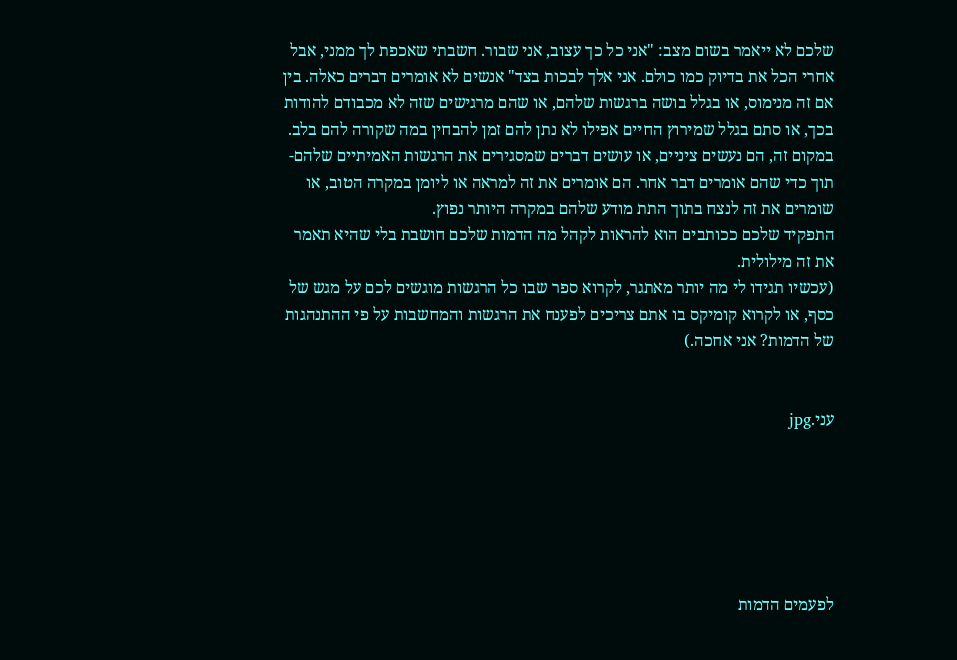שלכם לא ייאמר בשום מצב: "אני כל כך עצוב, אני שבור. חשבתי שאכפת לך ממני, אבל אחרי הכל את בדיוק כמו כולם. אני אלך לבכות בצד" אנשים לא אומרים דברים כאלה. בין אם זה מנימוס, או בגלל בושה ברגשות שלהם, או שהם מרגישים שזה לא מכבודם להודות בכך, או סתם בגלל שמירוץ החיים אפילו לא נתן להם זמן להבחין במה שקורה להם בלב. במקום זה, הם נעשים ציניים, או עושים דברים שמסגירים את הרגשות האמיתיים שלהם- תוך כדי שהם אומרים דבר אחר. הם אומרים את זה למראה או ליומן במקרה הטוב, או שומרים את זה לנצח בתוך התת מודע שלהם במקרה היותר נפוץ.
התפקיד שלכם ככותבים הוא להראות לקהל מה הדמות שלכם חושבת בלי שהיא תאמר את זה מילולית.
(עכשיו תגידו לי מה יותר מאתגר, לקרוא ספר שבו כל הרגשות מוגשים לכם על מגש של כסף, או לקרוא קומיקס בו אתם צריכים לפענח את הרגשות והמחשבות על פי ההתנהגות של הדמות? אני אחכה.)


עני.jpg






לפעמים הדמות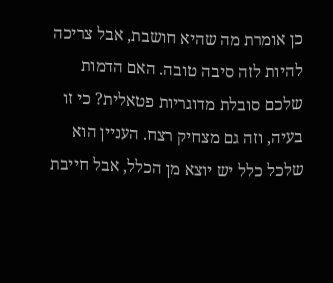כן אומרת מה שהיא חושבת, אבל צריכה להיות לזה סיבה טובה. האם הדמות שלכם סובלת מדוגריות פטאלית? כי זו בעיה, וזה גם מצחיק רצח. העניין הוא שלכל כלל יש יוצא מן הכלל, אבל חייבת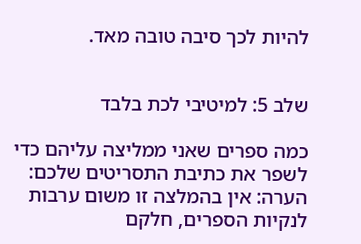להיות לכך סיבה טובה מאד.


שלב 5: למיטיבי לכת בלבד

כמה ספרים שאני ממליצה עליהם כדי לשפר את כתיבת התסריטים שלכם:
הערה: אין בהמלצה זו משום ערבות לנקיות הספרים, חלקם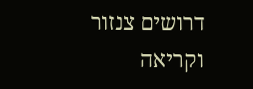דרושים צנזור וקריאה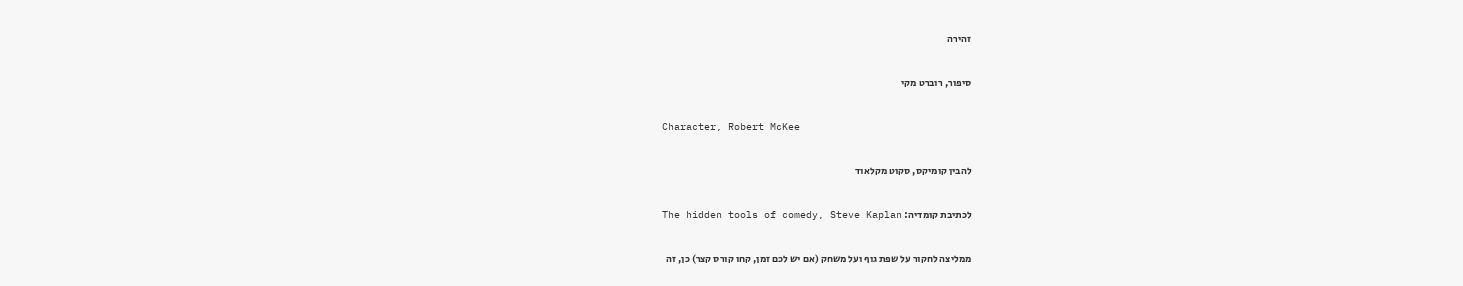זהירה

סיפור, רוברט מקי

Character, Robert McKee

להבין קומיקס, סקוט מקלאוד

לכתיבת קומדיה: The hidden tools of comedy, Steve Kaplan

ממליצה לחקור על שפת גוף ועל משחק (אם יש לכם זמן, קחו קורס קצר) כן, זה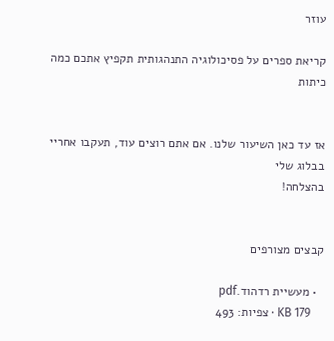עוזר

קריאת ספרים על פסיכולוגיה התנהגותית תקפיץ אתכם כמה כיתות


אז עד כאן השיעור שלנו. אם אתם רוצים עוד, תעקבו אחריי בבלוג שלי
בהצלחה!


קבצים מצורפים

  • מעשיית רדהוד.pdf
    KB 179 · צפיות: 493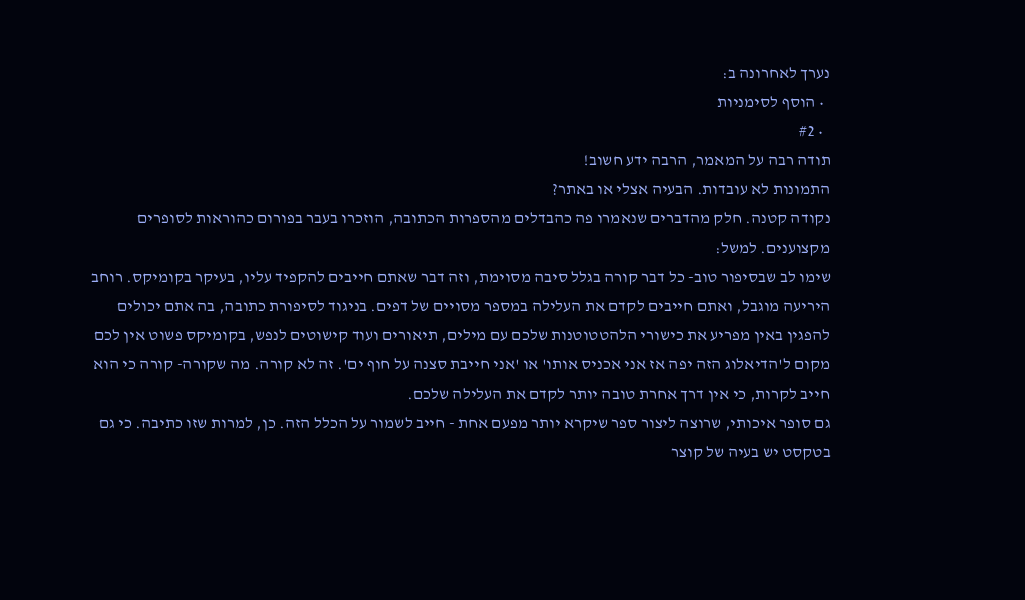נערך לאחרונה ב:
  • הוסף לסימניות
  • #2
תודה רבה על המאמר, הרבה ידע חשוב!
התמונות לא עובדות. הבעיה אצלי או באתר?
נקודה קטנה. חלק מהדברים שנאמרו פה כהבדלים מהספרות הכתובה, הוזכרו בעבר בפורום כהוראות לסופרים מקצוענים. למשל:
שימו לב שבסיפור טוב- כל דבר קורה בגלל סיבה מסוימת, וזה דבר שאתם חייבים להקפיד עליו, בעיקר בקומיקס. רוחב היריעה מוגבל, ואתם חייבים לקדם את העלילה במספר מסויים של דפים. בניגוד לסיפורת כתובה, בה אתם יכולים להפגין באין מפריע את כישורי הלהטטוטנות שלכם עם מילים, תיאורים ועוד קישוטים לנפש, בקומיקס פשוט אין לכם מקום ל'הדיאלוג הזה יפה אז אני אכניס אותו' או 'אני חייבת סצנה על חוף ים'. זה לא קורה. מה שקורה- קורה כי הוא חייב לקרות, כי אין דרך אחרת טובה יותר לקדם את העלילה שלכם.
גם סופר איכותי, שרוצה ליצור ספר שיקרא יותר מפעם אחת - חייב לשמור על הכלל הזה. כן, למרות שזו כתיבה. כי גם בטקסט יש בעיה של קוצר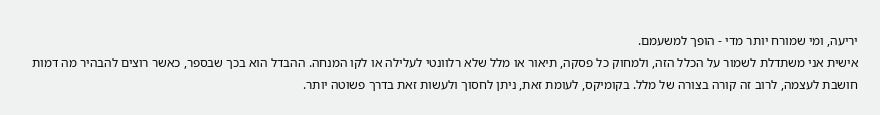יריעה, ומי שמורח יותר מדי - הופך למשעמם.
אישית אני משתדלת לשמור על הכלל הזה, ולמחוק כל פסקה, תיאור או מלל שלא רלוונטי לעלילה או לקו המנחה. ההבדל הוא בכך שבספר, כאשר רוצים להבהיר מה דמות חושבת לעצמה, לרוב זה קורה בצורה של מלל. בקומיקס, לעומת זאת, ניתן לחסוך ולעשות זאת בדרך פשוטה יותר.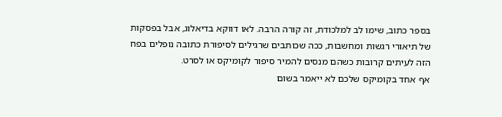בספר כתוב, שימו לב למלכודת, זה קורה הרבה. לאו דווקא בדיאלוג, אבל בפסקות של תיאורי רגשות ומחשבות, ככה שכותבים שרגילים לסיפורת כתובה נופלים בפח הזה לעיתים קרובות כשהם מנסים להמיר סיפור לקומיקס או לסרט.
אף אחד בקומיקס שלכם לא ייאמר בשום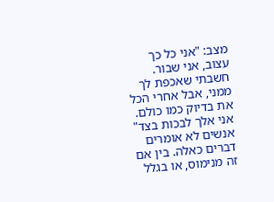מצב: "אני כל כך עצוב, אני שבור. חשבתי שאכפת לך ממני, אבל אחרי הכל את בדיוק כמו כולם. אני אלך לבכות בצד" אנשים לא אומרים דברים כאלה. בין אם זה מנימוס, או בגלל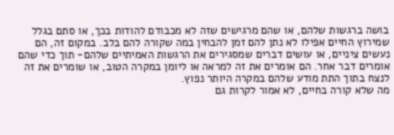בושה ברגשות שלהם, או שהם מרגישים שזה לא מכבודם להודות בכך, או סתם בגלל שמירוץ החיים אפילו לא נתן להם זמן להבחין במה שקורה להם בלב. במקום זה, הם נעשים ציניים, או עושים דברים שמסגירים את הרגשות האמיתיים שלהם- תוך כדי שהם אומרים דבר אחר. הם אומרים את זה למראה או ליומן במקרה הטוב, או שומרים את זה לנצח בתוך התת מודע שלהם במקרה היותר נפוץ.
מה שלא קורה בחיים, לא אמור לקרות גם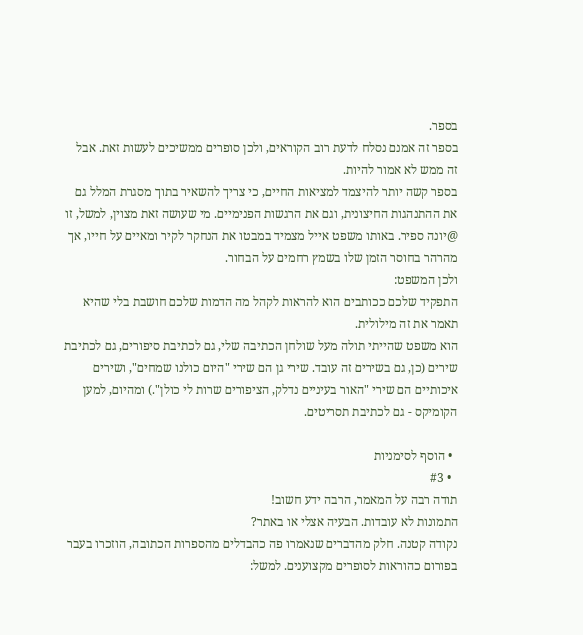בספר.
בספר זה אמנם נסלח לדעת רוב הקוראים, ולכן סופרים ממשיכים לעשות זאת. אבל זה ממש לא אמור להיות.
בספר קשה יותר להיצמד למציאות החיים, כי צריך להשאיר בתוך מסגרת המלל גם את ההתנהגות החיצונית, וגם את הרגשות הפנימיים. מי שעושה זאת מצוין, למשל, זו @יונה ספיר. באותו משפט אייל מצמיד במבטו את הנחקר לקיר ומאיים על חייו, אך מהרהר בחוסר הזמן שלו בשמץ רחמים על הבחור.
ולכן המשפט:
התפקיד שלכם ככותבים הוא להראות לקהל מה הדמות שלכם חושבת בלי שהיא תאמר את זה מילולית.
הוא משפט שהייתי תולה מעל שולחן הכתיבה שלי, גם לכתיבת סיפורים, גם לכתיבת שירים (כן, גם בשירים זה עובד. שירי גן הם שירי "היום כולנו שמחים", ושירים איכותיים הם שירי "האור בעיניים נדלק, הציפורים שרות לי כולן".) ומהיום, למען הקומיקס - גם לכתיבת תסריטים.

  • הוסף לסימניות
  • #3
תודה רבה על המאמר, הרבה ידע חשוב!
התמונות לא עובדות. הבעיה אצלי או באתר?
נקודה קטנה. חלק מהדברים שנאמרו פה כהבדלים מהספרות הכתובה, הוזכרו בעבר בפורום כהוראות לסופרים מקצוענים. למשל: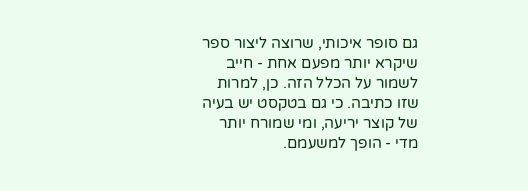גם סופר איכותי, שרוצה ליצור ספר שיקרא יותר מפעם אחת - חייב לשמור על הכלל הזה. כן, למרות שזו כתיבה. כי גם בטקסט יש בעיה של קוצר יריעה, ומי שמורח יותר מדי - הופך למשעמם.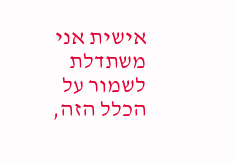אישית אני משתדלת לשמור על הכלל הזה,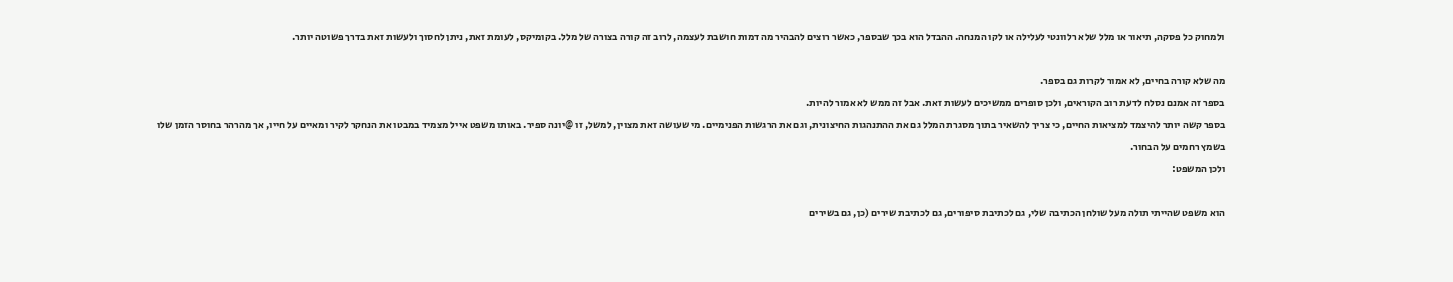ולמחוק כל פסקה, תיאור או מלל שלא רלוונטי לעלילה או לקו המנחה. ההבדל הוא בכך שבספר, כאשר רוצים להבהיר מה דמות חושבת לעצמה, לרוב זה קורה בצורה של מלל. בקומיקס, לעומת זאת, ניתן לחסוך ולעשות זאת בדרך פשוטה יותר.

מה שלא קורה בחיים, לא אמור לקרות גם בספר.
בספר זה אמנם נסלח לדעת רוב הקוראים, ולכן סופרים ממשיכים לעשות זאת. אבל זה ממש לא אמור להיות.
בספר קשה יותר להיצמד למציאות החיים, כי צריך להשאיר בתוך מסגרת המלל גם את ההתנהגות החיצונית, וגם את הרגשות הפנימיים. מי שעושה זאת מצוין, למשל, זו @יונה ספיר. באותו משפט אייל מצמיד במבטו את הנחקר לקיר ומאיים על חייו, אך מהרהר בחוסר הזמן שלו בשמץ רחמים על הבחור.
ולכן המשפט:

הוא משפט שהייתי תולה מעל שולחן הכתיבה שלי, גם לכתיבת סיפורים, גם לכתיבת שירים (כן, גם בשירים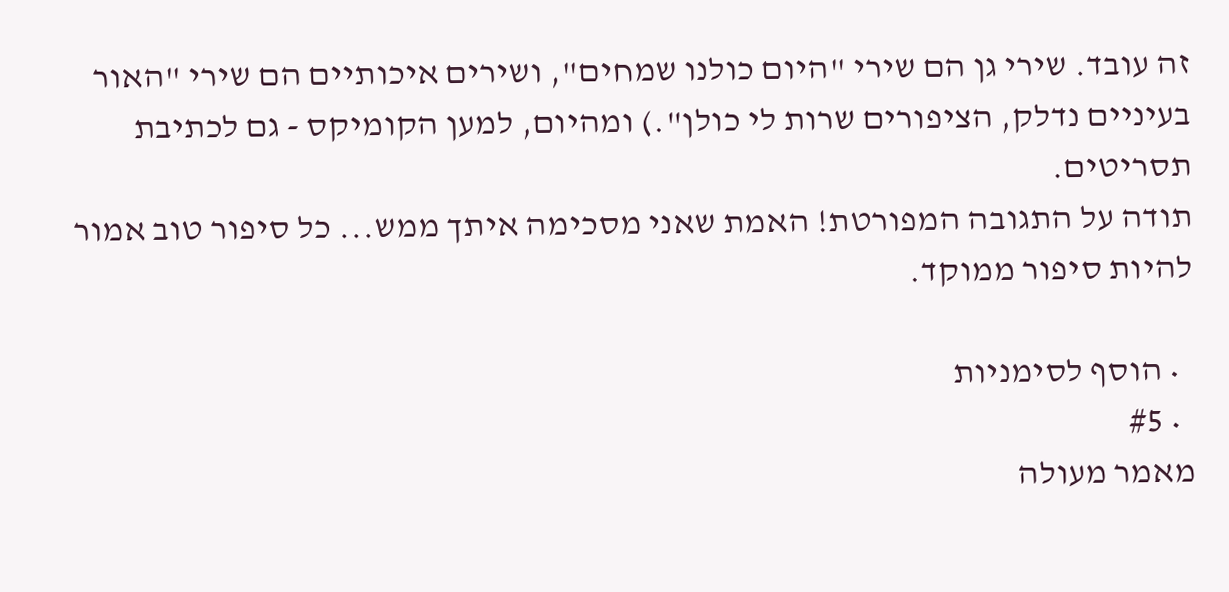זה עובד. שירי גן הם שירי "היום כולנו שמחים", ושירים איכותיים הם שירי "האור בעיניים נדלק, הציפורים שרות לי כולן".) ומהיום, למען הקומיקס - גם לכתיבת תסריטים.
תודה על התגובה המפורטת! האמת שאני מסכימה איתך ממש... כל סיפור טוב אמור להיות סיפור ממוקד.

  • הוסף לסימניות
  • #5
מאמר מעולה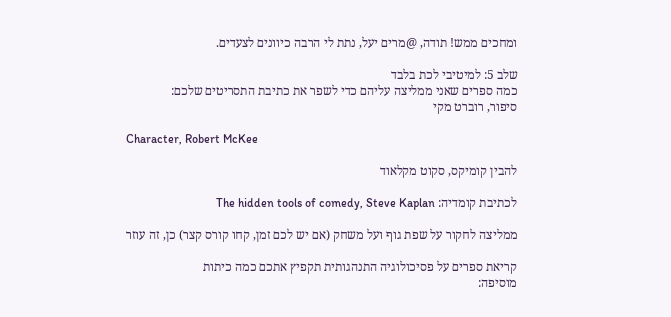ומחכים ממש! תודה, @מרים יעל, נתת לי הרבה כיוונים לצעדים.

שלב 5: למיטיבי לכת בלבד
כמה ספרים שאני ממליצה עליהם כדי לשפר את כתיבת התסריטים שלכם:
סיפור, רוברט מקי

Character, Robert McKee

להבין קומיקס, סקוט מקלאוד

לכתיבת קומדיה: The hidden tools of comedy, Steve Kaplan

ממליצה לחקור על שפת גוף ועל משחק (אם יש לכם זמן, קחו קורס קצר) כן, זה עוזר

קריאת ספרים על פסיכולוגיה התנהגותית תקפיץ אתכם כמה כיתות
מוסיפה: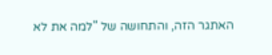האתגר הזה, והתחושה של "למה את לא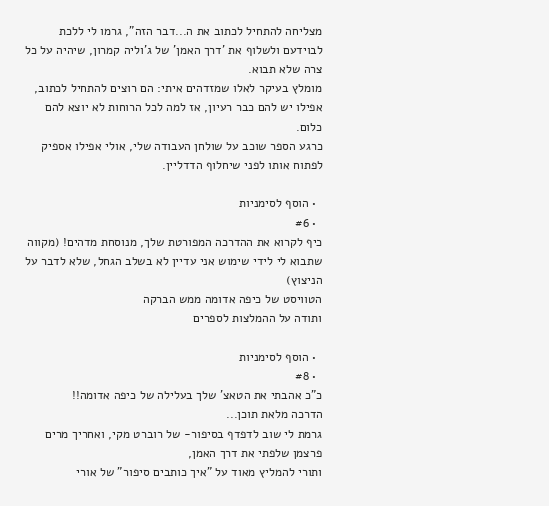מצליחה להתחיל לכתוב את ה...דבר הזה", גרמו לי ללכת לבוידעם ולשלוף את 'דרך האמן' של ג'וליה קמרון, שיהיה על כל צרה שלא תבוא.
מומלץ בעיקר לאלו שמזדהים איתי: הם רוצים להתחיל לכתוב, אפילו יש להם כבר רעיון, אז למה לכל הרוחות לא יוצא להם כלום.
כרגע הספר שוכב על שולחן העבודה שלי, אולי אפילו אספיק לפתוח אותו לפני שיחלוף הדדליין.

  • הוסף לסימניות
  • #6
כיף לקרוא את ההדרכה המפורטת שלך, מנוסחת מדהים! (מקווה שתבוא לי לידי שימוש אני עדיין לא בשלב הגחל, שלא לדבר על הניצוץ)
הטוויסט של כיפה אדומה ממש הברקה
ותודה על ההמלצות לספרים

  • הוסף לסימניות
  • #8
כ"כ אהבתי את הטאצ' שלך בעלילה של כיפה אדומה!!
הדרכה מלאת תוכן...
גרמת לי שוב לדפדף בסיפור- של רוברט מקי, ואחריך מרים פרצמן שלפתי את דרך האמן,
ותורי להמליץ מאוד על "איך כותבים סיפור" של אורי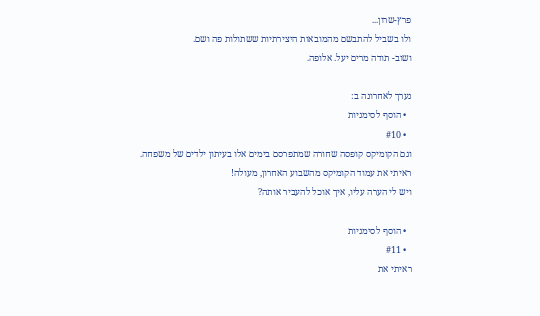פרץ-שרון...
ולו בשביל להתבשם מהמובאות היצירתיות ששתולות פה ושם.
ושוב- תודה מרים יעל. אלופה.

נערך לאחרונה ב:
  • הוסף לסימניות
  • #10
וגם הקומיקס קופסה שחורה שמתפרסם בימים אלו בעיתון ילדים של משפחה.
ראיתי את עמוד הקומיקס מהשבוע האחרון, מעולה!
ויש לי הערה עליו, איך אוכל להעביר אותה?

  • הוסף לסימניות
  • #11
ראיתי את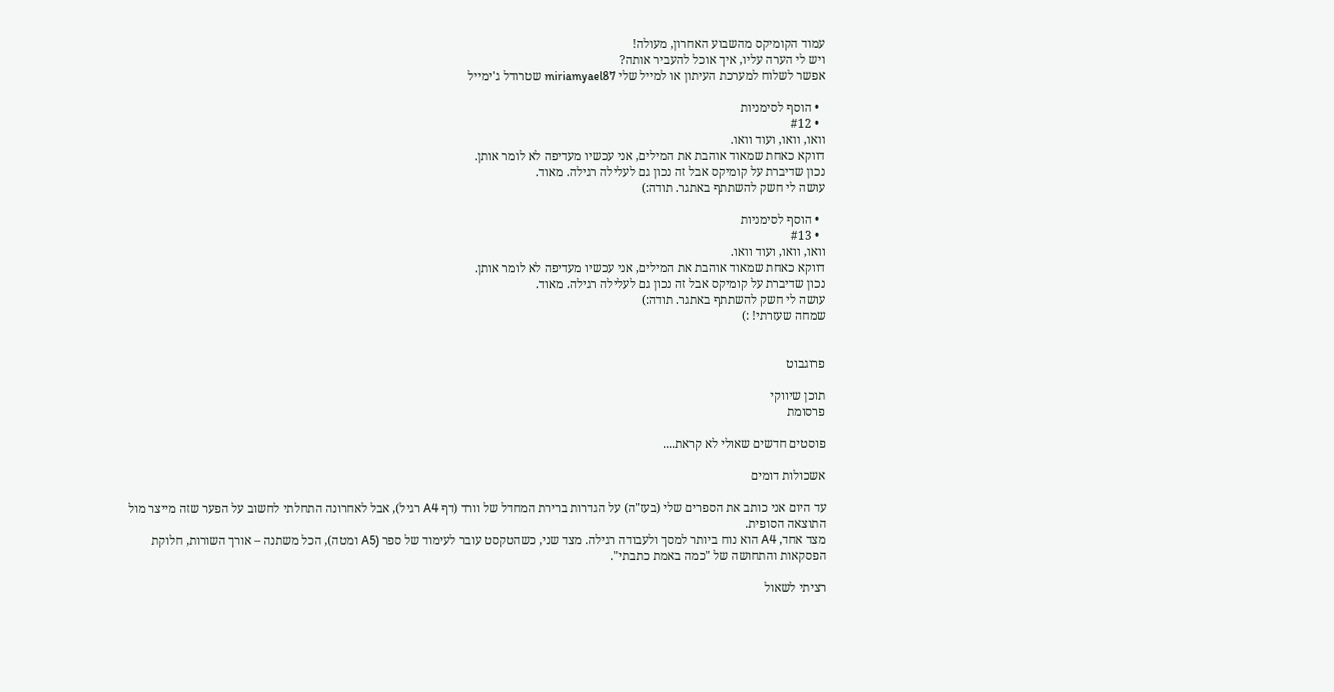עמוד הקומיקס מהשבוע האחרון, מעולה!
ויש לי הערה עליו, איך אוכל להעביר אותה?
אפשר לשלוח למערכת העיתון או למייל שלי miriamyael87 שטרודל ג'ימייל

  • הוסף לסימניות
  • #12
וואו, וואו, ועוד וואו.
דווקא כאחת שמאוד אוהבת את המילים, אני עכשיו מעדיפה לא לומר אותן.
נכון שדיברת על קומיקס אבל זה נכון גם לעלילה רגילה. מאוד.
עושה לי חשק להשתתף באתגר. תודה:)

  • הוסף לסימניות
  • #13
וואו, וואו, ועוד וואו.
דווקא כאחת שמאוד אוהבת את המילים, אני עכשיו מעדיפה לא לומר אותן.
נכון שדיברת על קומיקס אבל זה נכון גם לעלילה רגילה. מאוד.
עושה לי חשק להשתתף באתגר. תודה:)
שמחה שעזרתי! :)


פרוגבוט

תוכן שיווקי
פרסומת

פוסטים חדשים שאולי לא קראת....

אשכולות דומים

עד היום אני כותב את הספרים שלי (בעז"ה) על הגדרות ברירת המחדל של וורד (דף A4 רגיל), אבל לאחרונה התחלתי לחשוב על הפער שזה מייצר מול התוצאה הסופית.
מצד אחד, A4 הוא נוח ביותר למסך ולעבודה רגילה. מצד שני, כשהטקסט עובר לעימוד של ספר (A5 ומטה), הכל משתנה – אורך השורות, חלוקת הפסקאות והתחושה של "כמה באמת כתבתי".

רציתי לשאול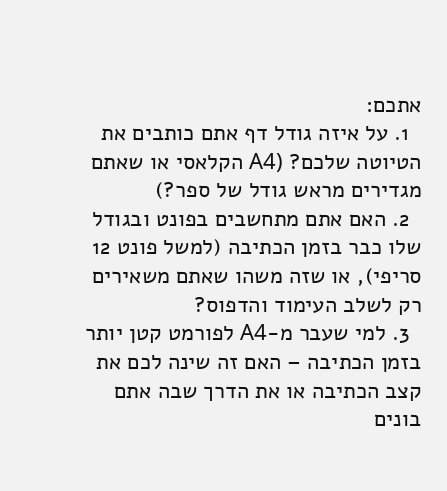אתכם:
  1. על איזה גודל דף אתם כותבים את הטיוטה שלכם? (A4 הקלאסי או שאתם מגדירים מראש גודל של ספר?)
  2. האם אתם מתחשבים בפונט ובגודל שלו כבר בזמן הכתיבה (למשל פונט 12 סריפי), או שזה משהו שאתם משאירים רק לשלב העימוד והדפוס?
  3. למי שעבר מ-A4 לפורמט קטן יותר בזמן הכתיבה – האם זה שינה לכם את קצב הכתיבה או את הדרך שבה אתם בונים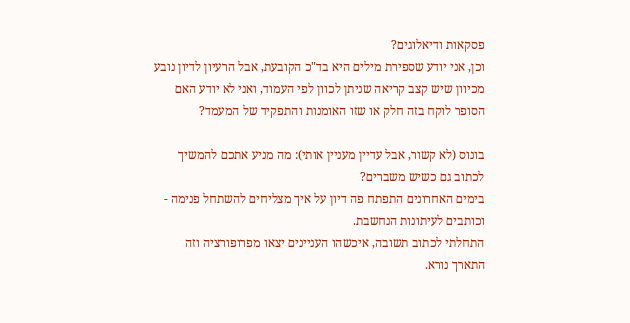פסקאות ודיאלוגים?
וכן, אני יודע שספירת מילים היא בד"כ הקובעת, אבל הרעיון לדיון נובע מכיוון שיש קצב קריאה שניתן לכוון לפי העמוד, ואני לא יודע האם הסופר לוקח בזה חלק או שזו האומנות והתפקיד של המעמד?

בונוס (לא קשור, אבל עדיין מעניין אותי): מה מניע אתכם להמשיך לכתוב גם כשיש משברים?
בימים האחרונים התפתח פה דיון על איך מצליחים להשתחל פנימה - וכותבים לעיתונות הנחשבת.
התחלתי לכתוב תשובה, איכשהו העניינים יצאו מפרופורציה וזה התארך נורא.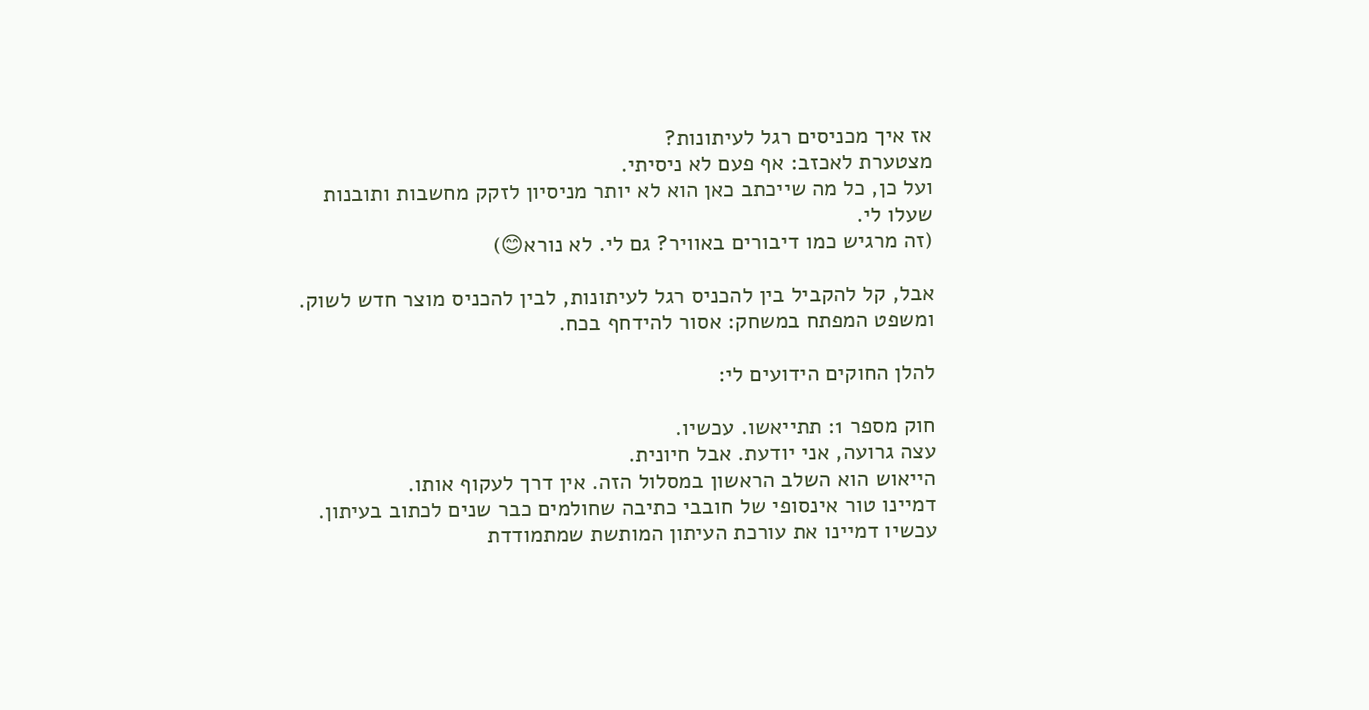אז איך מכניסים רגל לעיתונות?
מצטערת לאכזב: אף פעם לא ניסיתי.
ועל כן, כל מה שייכתב כאן הוא לא יותר מניסיון לזקק מחשבות ותובנות שעלו לי.
(זה מרגיש כמו דיבורים באוויר? גם לי. לא נורא😊)

אבל, קל להקביל בין להכניס רגל לעיתונות, לבין להכניס מוצר חדש לשוק.
ומשפט המפתח במשחק: אסור להידחף בכח.

להלן החוקים הידועים לי:

חוק מספר 1: תתייאשו. עכשיו.
עצה גרועה, אני יודעת. אבל חיונית.
הייאוש הוא השלב הראשון במסלול הזה. אין דרך לעקוף אותו.
דמיינו טור אינסופי של חובבי כתיבה שחולמים כבר שנים לכתוב בעיתון.
עכשיו דמיינו את עורכת העיתון המותשת שמתמודדת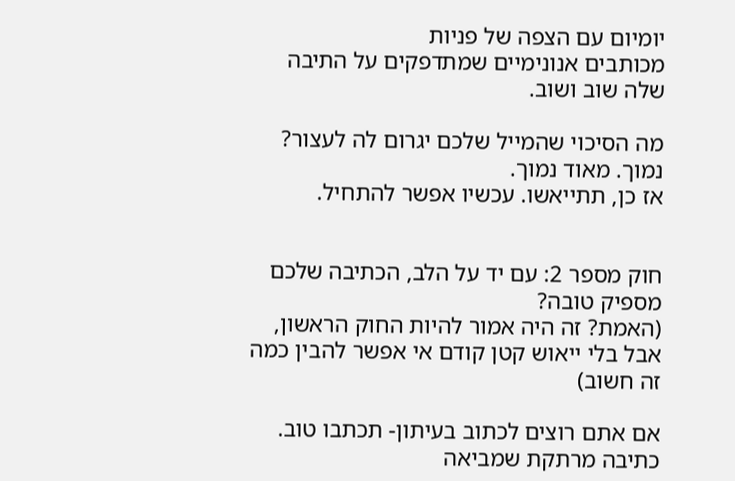יומיום עם הצפה של פניות
מכותבים אנונימיים שמתדפקים על התיבה שלה שוב ושוב.

מה הסיכוי שהמייל שלכם יגרום לה לעצור?
נמוך. מאוד נמוך.
אז כן, תתייאשו. עכשיו אפשר להתחיל.


חוק מספר 2: עם יד על הלב, הכתיבה שלכם מספיק טובה?
(האמת? זה היה אמור להיות החוק הראשון, אבל בלי ייאוש קטן קודם אי אפשר להבין כמה זה חשוב)

אם אתם רוצים לכתוב בעיתון- תכתבו טוב.
כתיבה מרתקת שמביאה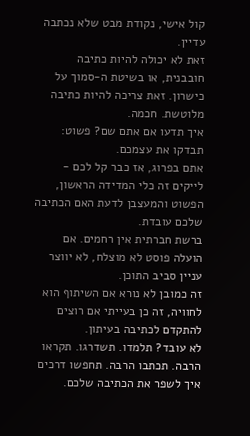קול אישי, נקודת מבט שלא נכתבה עדיין.
זאת לא יכולה להיות כתיבה חובבנית, או בשיטת ה-סמוך על כישרון. זאת צריכה להיות כתיבה מלוטשת. חכמה.
איך תדעו אם אתם שם? פשוט: תבדקו את עצמכם.
אתם בפרוג, אז כבר קל לכם -
לייקים זה כלי המדידה הראשון, הפשוט והמעצבן לדעת האם הכתיבה שלכם עובדת.
ברשת חברתית אין רחמים. אם הועלה פוסט לא מוצלח, לא יווצר עניין סביב התוכן.
זה כמובן לא נורא אם השיתוף הוא לחוויה, זה כן בעייתי אם רוצים להתקדם לכתיבה בעיתון.
לא עובד? תלמדו. תשדרגו. תקראו הרבה. תכתבו הרבה. תחפשו דרכים איך לשפר את הכתיבה שלכם.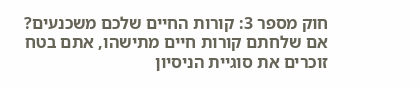חוק מספר 3: קורות החיים שלכם משכנעים?
אם שלחתם קורות חיים מתישהו, אתם בטח זוכרים את סוגיית הניסיון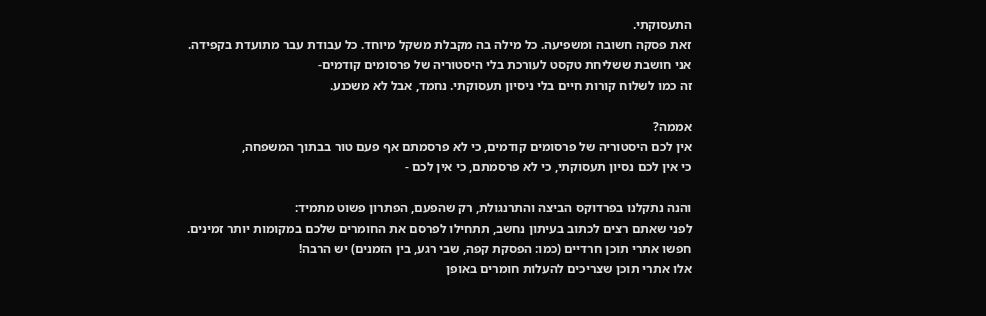התעסוקתי.
זאת פסקה חשובה ומשפיעה. כל מילה בה מקבלת משקל מיוחד. כל עבודת עבר מתועדת בקפידה.
אני חושבת ששליחת טקסט לעורכת בלי היסטוריה של פרסומים קודמים-
זה כמו לשלוח קורות חיים בלי ניסיון תעסוקתי. נחמד, אבל לא משכנע.

אממה?
אין לכם היסטוריה של פרסומים קודמים, כי לא פרסמתם אף פעם טור בבתוך המשפחה,
כי אין לכם נסיון תעסוקתי, כי לא פרסמתם, כי אין לכם -

והנה נתקלנו בפרדוקס הביצה והתרנגולת, רק שהפעם, הפתרון פשוט מתמיד:
לפני שאתם רצים לכתוב בעיתון נחשב, תתחילו לפרסם את החומרים שלכם במקומות יותר זמינים.
חפשו אתרי תוכן חרדיים (כמו: הפסקת קפה, שבי רגע, בין הזמנים) יש הרבה!
אלו אתרי תוכן שצריכים להעלות חומרים באופן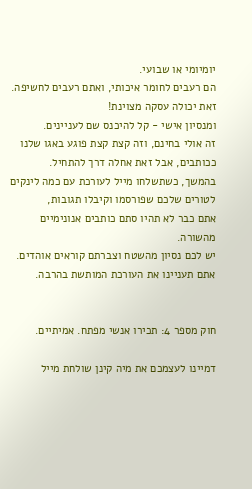יומיומי או שבועי.
הם רעבים לחומר איכותי, ואתם רעבים לחשיפה. זאת יכולה עסקה מצוינת!
ומנסיון אישי - קל להיכנס שם לעניינים.
זה אולי בחינם, וזה קצת קצת פוגע באגו שלנו ככותבים, אבל זאת אחלה דרך להתחיל.
בהמשך, כשתשלחו מייל לעורכת עם כמה לינקים לטורים שלכם שפורסמו וקיבלו תגובות,
אתם כבר לא תהיו סתם כותבים אנונימיים מהשורה.
יש לכם נסיון מהשטח וצברתם קוראים אוהדים. אתם תעניינו את העורכת המותשת בהרבה.


חוק מספר 4: תכירו אנשי מפתח. אמיתיים.

דמיינו לעצמכם את מיה קינן שולחת מייל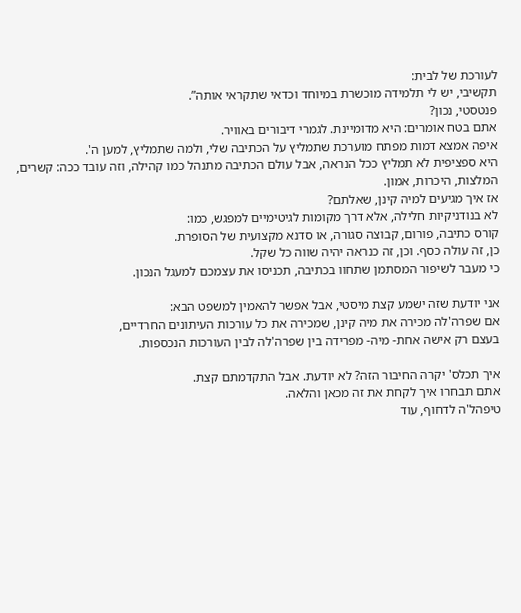לעורכת של לבית:
תקשיבי, יש לי תלמידה מוכשרת במיוחד וכדאי שתקראי אותה”.
פנטסטי, נכון?
אתם בטח אומרים: היא מדומיינת. לגמרי דיבורים באוויר.
איפה אמצא דמות מפתח מוערכת שתמליץ על הכתיבה שלי, ולמה שתמליץ, למען ה'.
היא ספציפית לא תמליץ ככל הנראה, אבל עולם הכתיבה מתנהל כמו קהילה, וזה עובד ככה: קשרים, המלצות, היכרות, אמון.
אז איך מגיעים למיה קינן, שאלתם?
לא בנודניקיות חלילה, אלא דרך מקומות לגיטימיים למפגש, כמו:
קורס כתיבה, פורום, קבוצה סגורה, או סדנא מקצועית של הסופרת.
כן, זה עולה כסף. וכן, זה כנראה יהיה שווה כל שקל.
כי מעבר לשיפור המסתמן שתחוו בכתיבה, תכניסו את עצמכם למעגל הנכון.

אני יודעת שזה ישמע קצת מיסטי, אבל אפשר להאמין למשפט הבא:
אם שפרה'לה מכירה את מיה קינן, שמכירה את כל עורכות העיתונים החרדיים,
בעצם רק אישה אחת- מיה- מפרידה בין שפרה'לה לבין העורכות הנכספות.

איך תכלס' יקרה החיבור הזה? לא יודעת. אבל התקדמתם קצת.
אתם תבחרו איך לקחת את זה מכאן והלאה.
טיפהל'ה לדחוף, עוד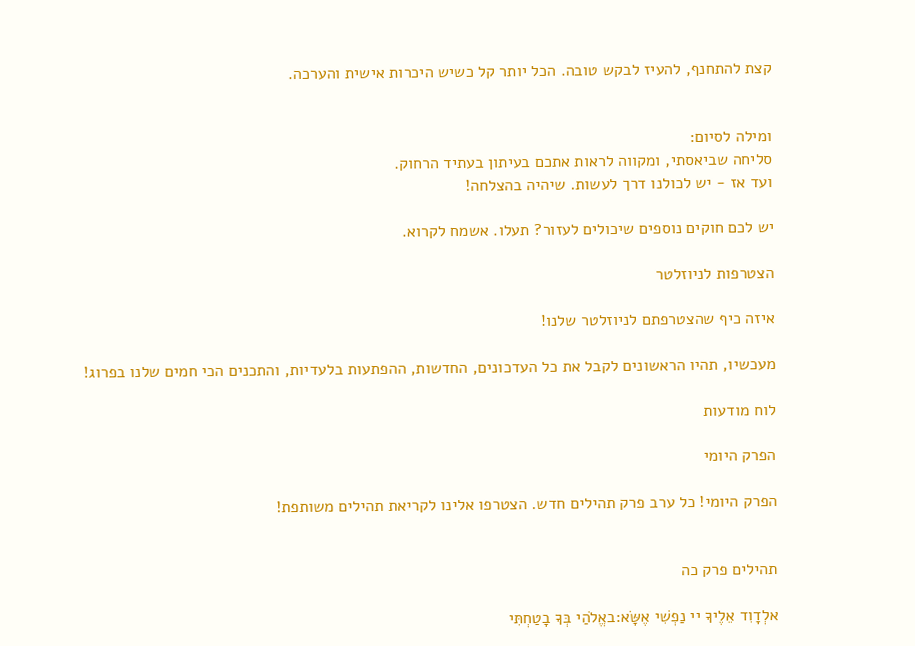קצת להתחנף, להעיז לבקש טובה. הכל יותר קל כשיש היכרות אישית והערכה.


ומילה לסיום:
סליחה שביאסתי, ומקווה לראות אתכם בעיתון בעתיד הרחוק.
ועד אז - יש לכולנו דרך לעשות. שיהיה בהצלחה!

יש לכם חוקים נוספים שיכולים לעזור? תעלו. אשמח לקרוא.

הצטרפות לניוזלטר

איזה כיף שהצטרפתם לניוזלטר שלנו!

מעכשיו, תהיו הראשונים לקבל את כל העדכונים, החדשות, ההפתעות בלעדיות, והתכנים הכי חמים שלנו בפרוג!

לוח מודעות

הפרק היומי

הפרק היומי! כל ערב פרק תהילים חדש. הצטרפו אלינו לקריאת תהילים משותפת!


תהילים פרק כה

אלְדָוִד אֵלֶיךָ יי נַפְשִׁי אֶשָּׂא:באֱלֹהַי בְּךָ בָטַחְתִּי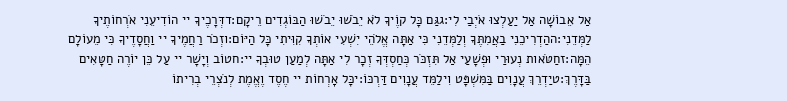אַל אֵבוֹשָׁה אַל יַעַלְצוּ אֹיְבַי לִי:גגַּם כָּל קוֶֹיךָ לֹא יֵבֹשׁוּ יֵבֹשׁוּ הַבּוֹגְדִים רֵיקָם:דדְּרָכֶיךָ יי הוֹדִיעֵנִי אֹרְחוֹתֶיךָ לַמְּדֵנִי:ההַדְרִיכֵנִי בַאֲמִתֶּךָ וְלַמְּדֵנִי כִּי אַתָּה אֱלֹהֵי יִשְׁעִי אוֹתְךָ קִוִּיתִי כָּל הַיּוֹם:וזְכֹר רַחֲמֶיךָ יי וַחֲסָדֶיךָ כִּי מֵעוֹלָם הֵמָּה:זחַטֹּאות נְעוּרַי וּפְשָׁעַי אַל תִּזְכֹּר כְּחַסְדְּךָ זְכָר לִי אַתָּה לְמַעַן טוּבְךָ יי:חטוֹב וְיָשָׁר יי עַל כֵּן יוֹרֶה חַטָּאִים בַּדָּרֶךְ:טיַדְרֵךְ עֲנָוִים בַּמִּשְׁפָּט וִילַמֵּד עֲנָוִים דַּרְכּוֹ:יכָּל אָרְחוֹת יי חֶסֶד וֶאֱמֶת לְנֹצְרֵי בְרִיתוֹ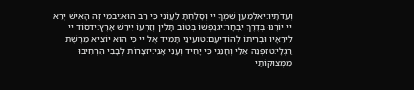וְעֵדֹתָיו:יאלְמַעַן שִׁמְךָ יי וְסָלַחְתָּ לַעֲוֹנִי כִּי רַב הוּא:יבמִי זֶה הָאִישׁ יְרֵא יי יוֹרֶנּוּ בְּדֶרֶךְ יִבְחָר:יגנַפְשׁוֹ בְּטוֹב תָּלִין וְזַרְעוֹ יִירַשׁ אָרֶץ:ידסוֹד יי לִירֵאָיו וּבְרִיתוֹ לְהוֹדִיעָם:טועֵינַי תָּמִיד אֶל יי כִּי הוּא יוֹצִיא מֵרֶשֶׁת רַגְלָי:טזפְּנֵה אֵלַי וְחָנֵּנִי כִּי יָחִיד וְעָנִי אָנִי:יזצָרוֹת לְבָבִי הִרְחִיבוּ מִמְּצוּקוֹתַי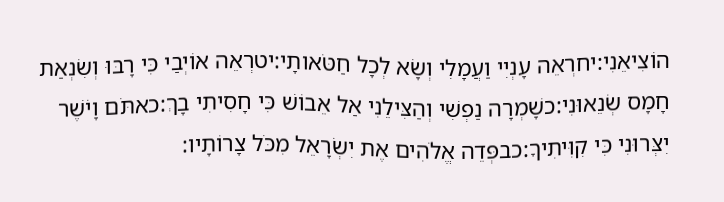הוֹצִיאֵנִי:יחרְאֵה עָנְיִי וַעֲמָלִי וְשָׂא לְכָל חַטֹּאותָי:יטרְאֵה אוֹיְבַי כִּי רָבּוּ וְשִׂנְאַת חָמָס שְׂנֵאוּנִי:כשָׁמְרָה נַפְשִׁי וְהַצִּילֵנִי אַל אֵבוֹשׁ כִּי חָסִיתִי בָךְ:כאתֹּם וָיֹשֶׁר יִצְּרוּנִי כִּי קִוִּיתִיךָ:כבפְּדֵה אֱלֹהִים אֶת יִשְׂרָאֵל מִכֹּל צָרוֹתָיו: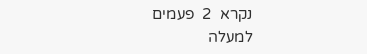נקרא  2  פעמים
למעלה